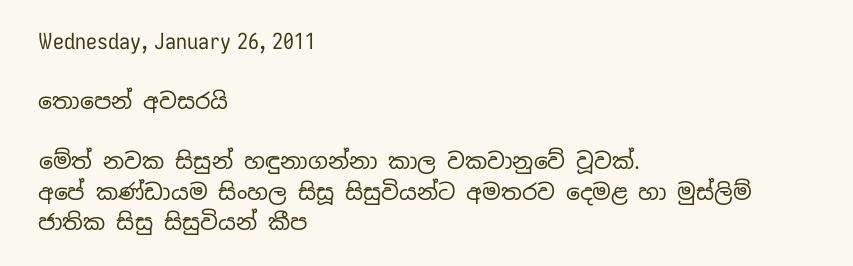Wednesday, January 26, 2011

තොපෙන් අවසරයි

මේත් නවක සිසුන් හඳුනාගන්නා කාල වකවානුවේ වූවක්.
අපේ කණ්ඩායම සිංහල සිසූ සිසුවියන්ට අමතරව දෙමළ හා මුස්ලිම් ජාතික සිසු සිසුවියන් කීප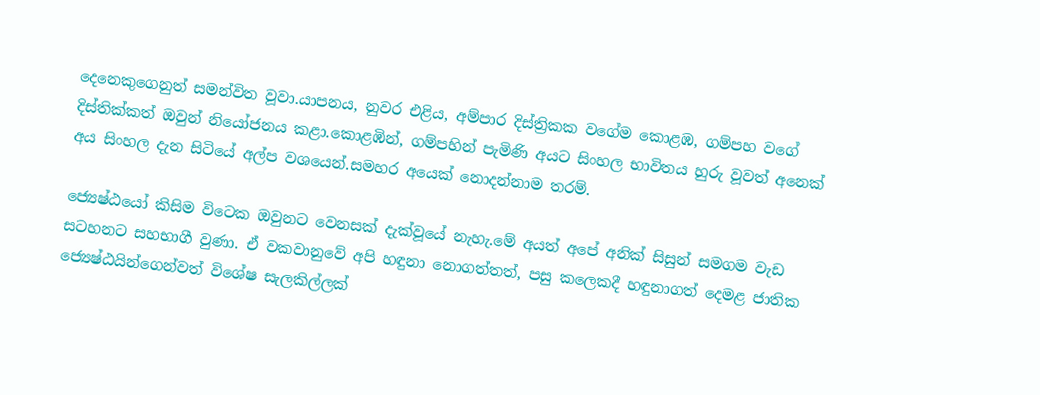දෙනෙකුගෙනුත් සමන්විත වූවා.යාපනය, නුවර එළිය, අම්පාර දිස්ත්‍රිකක වගේම කොළඹ, ගම්පහ වගේ දිස්තික්කත් ඔවුන් නියෝජනය කළා.කොළඹින්, ගම්පහින් පැමිණි අයට සිංහල භාවිතය හුරු වූවත් අනෙක් අය සිංහල දැන සිටියේ අල්ප වශයෙන්.සමහර අයෙක් නොදන්නාම තරම්.

ජ්‍යෙෂ්ඨයෝ කිසිම විටෙක ඔවුනට වෙනසක් දැක්වූයේ නැහැ.මේ අයත් අපේ අනික් සිසුන් සමගම වැඩ සටහනට සහභාගී වුණා. ඒ වකවානුවේ අපි හඳුනා නොගත්තත්, පසු කලෙකදී හඳුනාගත් දෙමළ ජාතික ජ්‍යෙෂ්ඨයින්ගෙන්වත් විශේෂ සැලකිල්ලක්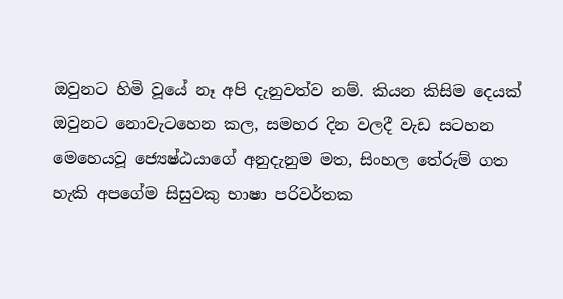ඔවුනට හිමි වූයේ නෑ අපි දැනුවත්ව නම්. කියන කිසිම දෙයක් ඔවුනට නොවැටහෙන කල, සමහර දින වලදී වැඩ සටහන මෙහෙයවූ ජ්‍යෙෂ්ඨයාගේ අනුදැනුම මත, සිංහල තේරුම් ගත හැකි අපගේම සිසුවකු භාෂා පරිවර්තක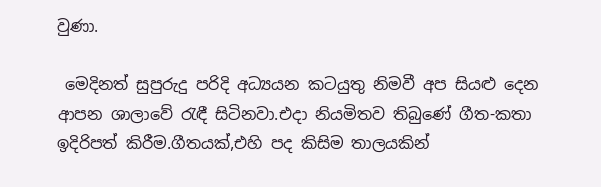වුණා.

 මෙදිනත් සුපුරුදු පරිදි අධ්‍යයන කටයුතු නිමවී අප සියළු දෙන ආපන ශාලාවේ රැඳී සිටිනවා.එදා නියමිතව තිබුණේ ගීත-කතා ඉදිරිපත් කිරීම.ගීතයක්,එහි පද කිසිම තාලයකින්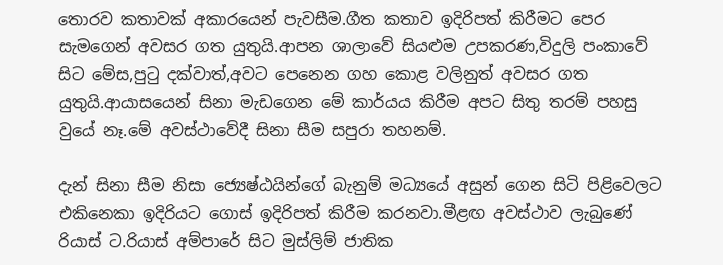තොරව කතාවක් අකාරයෙන් පැවසීම.ගීත කතාව ඉදිරිපත් කිරීමට පෙර සැමගෙන් අවසර ගත යුතුයි.ආපන ශාලාවේ සියළුම උපකරණ,විදුලි පංකාවේ සිට මේස,පුටු දක්වාත්,අවට පෙනෙන ගහ කොළ වලිනුත් අවසර ගත යුතුයි.ආයාසයෙන් සිනා මැඩගෙන මේ කාර්යය කිරීම අපට සිතු තරම් පහසු වුයේ නෑ.මේ අවස්ථාවේදී සිනා සීම සපුරා තහනම්.

දැන් සිනා සීම නිසා ජ්‍යෙෂ්ඨයින්ගේ බැනුම් මධ්‍යයේ අසුන් ගෙන සිටි පිළිවෙලට එකිනෙකා ඉදිරියට ගොස් ඉදිරිපත් කිරීම කරනවා.මීළඟ අවස්ථාව ලැබුණේ රියාස් ට.රියාස් අම්පාරේ සිට මුස්ලිම් ජාතික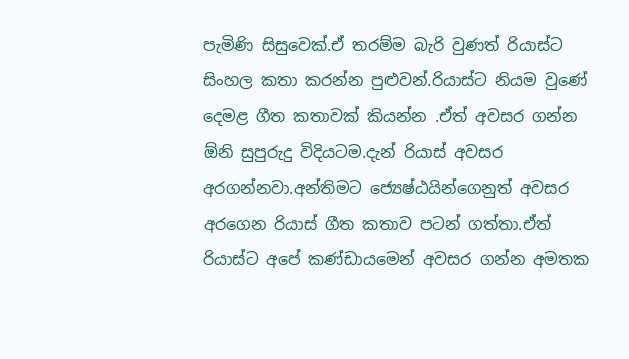පැමිණි සිසුවෙක්.ඒ තරම්ම බැරි වුණත් රියාස්ට සිංහල කතා කරන්න පුළුවන්.රියාස්ට නියම වුණේ දෙමළ ගීත කතාවක් කියන්න .ඒත් අවසර ගන්න ඕනි සුපුරුදු විදියටම.දැන් රියාස් අවසර අරගන්නවා.අන්තිමට ජ්‍යෙෂ්ඨයින්ගෙනුත් අවසර අරගෙන රියාස් ගීත කතාව පටන් ගත්තා.ඒත් රියාස්ට අපේ කණ්ඩායමෙන් අවසර ගන්න අමතක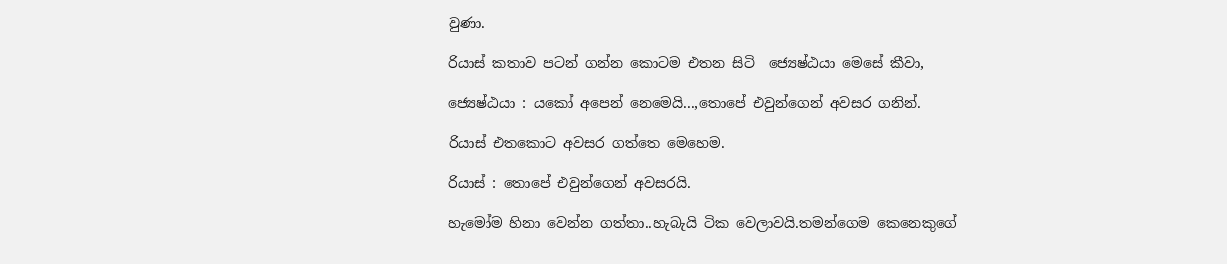වුණා.

රියාස් කතාව පටන් ගන්න කොටම එතන සිටි  ජ්‍යෙෂ්ඨයා මෙසේ කීවා,

ජ්‍යෙෂ්ඨයා : යකෝ අපෙන් නෙමෙයි...,තොපේ එවුන්ගෙන් අවසර ගනින්.

රියාස් එතකොට අවසර ගත්තෙ මෙහෙම.

රියාස් : තොපේ එවුන්ගෙන් අවසරයි.

හැමෝම හිනා වෙන්න ගත්තා..හැබැයි ටික වෙලාවයි.තමන්ගෙම කෙනෙකුගේ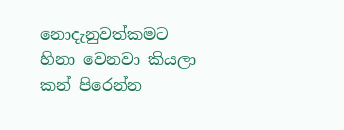නොදැනුවත්කමට හිනා වෙනවා කියලා කන් පිරෙන්න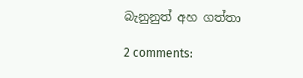බැනුනුත් අහ ගත්තා

2 comments: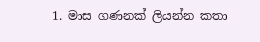1. මාස ගණනක් ලියන්න කතා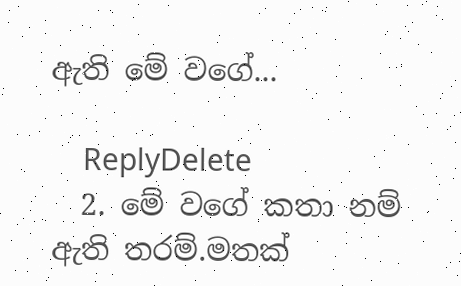ඇති මේ වගේ...

    ReplyDelete
  2. මේ වගේ කතා නම් ඇති තරම්.මතක්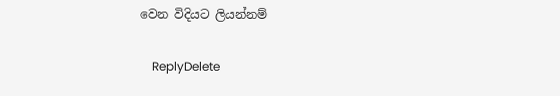වෙන විදියට ලියන්නම්

    ReplyDelete